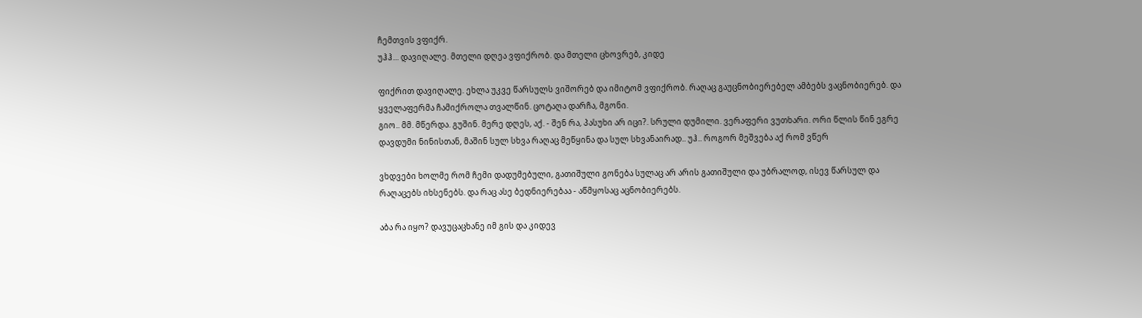ჩემთვის ვფიქრ.
უჰჰ... დავიღალე. მთელი დღეა ვფიქრობ. და მთელი ცხოვრებ, კიდე

ფიქრით დავიღალე. ეხლა უკვე წარსულს ვიშორებ და იმიტომ ვფიქრობ. რაღაც გაუცნობიერებელ ამბებს ვაცნობიერებ. და ყველაფერმა ჩამიქროლა თვალწინ. ცოტაღა დარჩა, მგონი.
გიო.. მმ. მწერდა. გუშინ. მერე დღეს, აქ. - შენ რა, პასუხი არ იცი?. სრული დუმილი. ვერაფერი ვუთხარი. ორი წლის წინ ეგრე დავდუმი ნინისთან, მაშინ სულ სხვა რაღაც მეწყინა და სულ სხვანაირად.. უჰ.. როგორ მეშვება აქ რომ ვწერ

ვხდვები ხოლმე რომ ჩემი დადუმებული, გათიშული გონება სულაც არ არის გათიშული და უბრალოდ, ისევ წარსულ და რაღაცებს იხსენებს. და რაც ასე ბედნიერებაა - აწმყოსაც აცნობიერებს.

აბა რა იყო? დავუცაცხანე იმ გის და კიდევ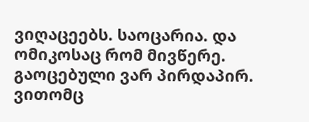ვიღაცეებს. საოცარია. და ომიკოსაც რომ მივწერე. გაოცებული ვარ პირდაპირ. ვითომც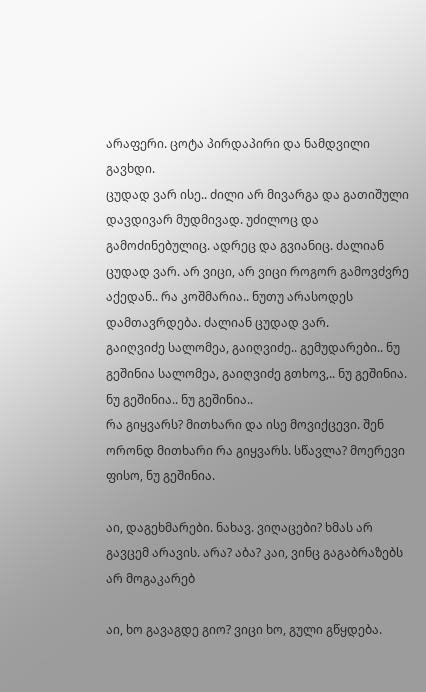არაფერი. ცოტა პირდაპირი და ნამდვილი გავხდი.
ცუდად ვარ ისე.. ძილი არ მივარგა და გათიშული დავდივარ მუდმივად. უძილოც და გამოძინებულიც. ადრეც და გვიანიც. ძალიან ცუდად ვარ. არ ვიცი, არ ვიცი როგორ გამოვძვრე აქედან.. რა კოშმარია.. ნუთუ არასოდეს დამთავრდება. ძალიან ცუდად ვარ.
გაიღვიძე სალომეა, გაიღვიძე.. გემუდარები.. ნუ გეშინია სალომეა, გაიღვიძე გთხოვ,.. ნუ გეშინია. ნუ გეშინია.. ნუ გეშინია..
რა გიყვარს? მითხარი და ისე მოვიქცევი. შენ ორონდ მითხარი რა გიყვარს. სწავლა? მოერევი ფისო, ნუ გეშინია.

აი, დაგეხმარები. ნახავ. ვიღაცები? ხმას არ გავცემ არავის. არა? აბა? კაი, ვინც გაგაბრაზებს არ მოგაკარებ

აი, ხო გავაგდე გიო? ვიცი ხო, გული გწყდება.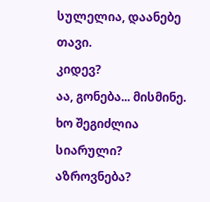სულელია, დაანებე თავი.
კიდევ?
აა, გონება... მისმინე. ხო შეგიძლია სიარული? აზროვნება?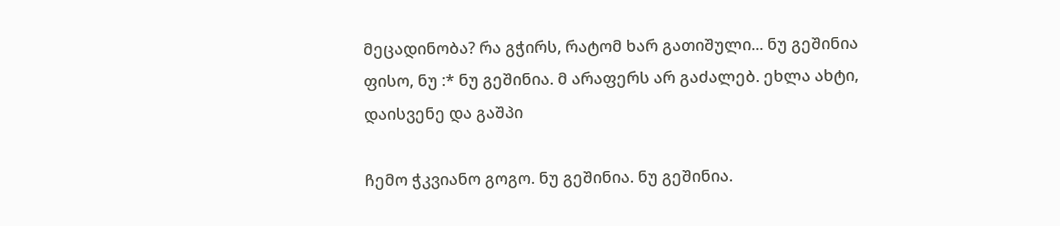მეცადინობა? რა გჭირს, რატომ ხარ გათიშული... ნუ გეშინია ფისო, ნუ :* ნუ გეშინია. მ არაფერს არ გაძალებ. ეხლა ახტი, დაისვენე და გაშპი

ჩემო ჭკვიანო გოგო. ნუ გეშინია. ნუ გეშინია.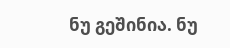ნუ გეშინია. ნუ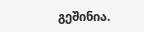გეშინია.